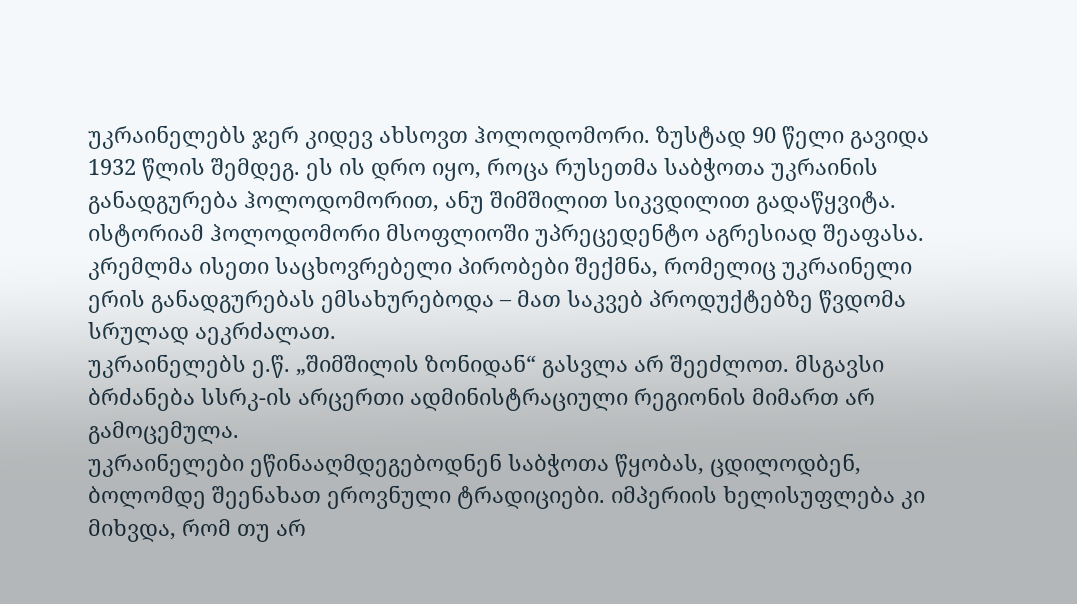უკრაინელებს ჯერ კიდევ ახსოვთ ჰოლოდომორი. ზუსტად 90 წელი გავიდა 1932 წლის შემდეგ. ეს ის დრო იყო, როცა რუსეთმა საბჭოთა უკრაინის განადგურება ჰოლოდომორით, ანუ შიმშილით სიკვდილით გადაწყვიტა. ისტორიამ ჰოლოდომორი მსოფლიოში უპრეცედენტო აგრესიად შეაფასა.
კრემლმა ისეთი საცხოვრებელი პირობები შექმნა, რომელიც უკრაინელი ერის განადგურებას ემსახურებოდა – მათ საკვებ პროდუქტებზე წვდომა სრულად აეკრძალათ.
უკრაინელებს ე.წ. „შიმშილის ზონიდან“ გასვლა არ შეეძლოთ. მსგავსი ბრძანება სსრკ-ის არცერთი ადმინისტრაციული რეგიონის მიმართ არ გამოცემულა.
უკრაინელები ეწინააღმდეგებოდნენ საბჭოთა წყობას, ცდილოდბენ, ბოლომდე შეენახათ ეროვნული ტრადიციები. იმპერიის ხელისუფლება კი მიხვდა, რომ თუ არ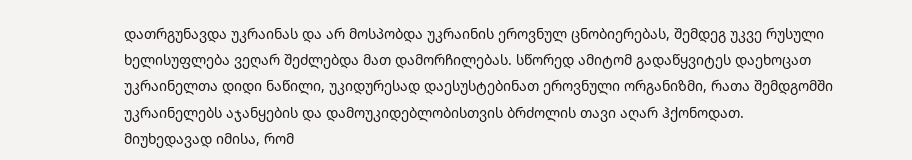დათრგუნავდა უკრაინას და არ მოსპობდა უკრაინის ეროვნულ ცნობიერებას, შემდეგ უკვე რუსული ხელისუფლება ვეღარ შეძლებდა მათ დამორჩილებას. სწორედ ამიტომ გადაწყვიტეს დაეხოცათ უკრაინელთა დიდი ნაწილი, უკიდურესად დაესუსტებინათ ეროვნული ორგანიზმი, რათა შემდგომში უკრაინელებს აჯანყების და დამოუკიდებლობისთვის ბრძოლის თავი აღარ ჰქონოდათ.
მიუხედავად იმისა, რომ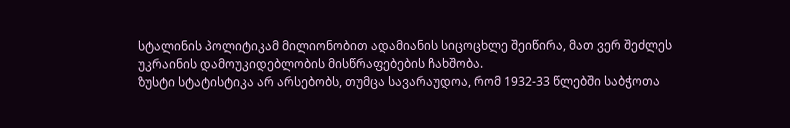სტალინის პოლიტიკამ მილიონობით ადამიანის სიცოცხლე შეიწირა, მათ ვერ შეძლეს უკრაინის დამოუკიდებლობის მისწრაფებების ჩახშობა.
ზუსტი სტატისტიკა არ არსებობს, თუმცა სავარაუდოა, რომ 1932-33 წლებში საბჭოთა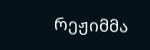რეჟიმმა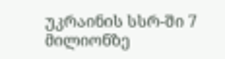უკრაინის სსრ-ში 7 მილიონზე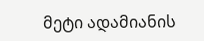მეტი ადამიანის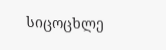სიცოცხლე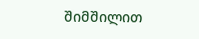შიმშილით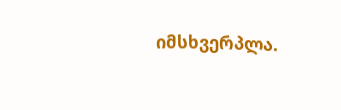იმსხვერპლა.